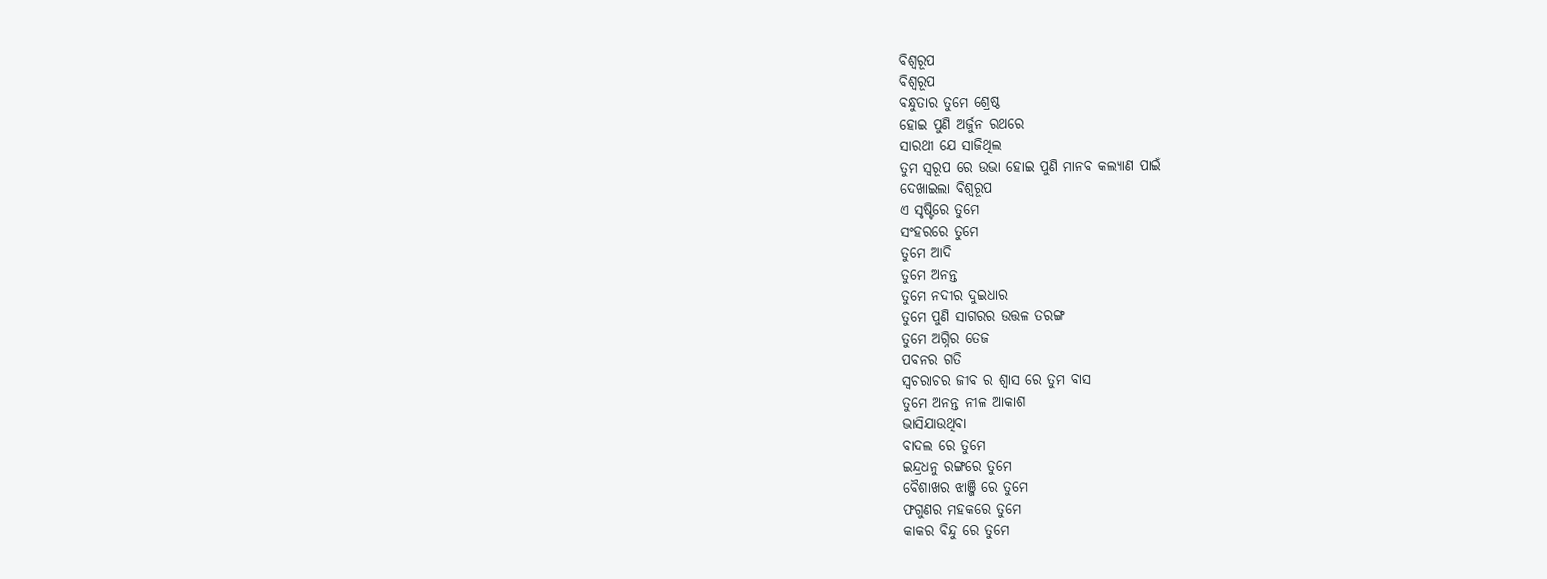ବିଶ୍ୱରୂପ
ବିଶ୍ୱରୂପ
ବନ୍ଧୁତାର ତୁମେ ଶ୍ରେଷ୍ଠ
ହୋଇ ପୁଣି ଅର୍ଜୁନ ରଥରେ
ସାରଥୀ ଯେ ସାଜିଥିଲ
ତୁମ ସ୍ୱରୂପ ରେ ଉଭା ହୋଇ ପୁଣି ମାନବ କଲ୍ୟାଣ ପାଇଁ
ଦେଖାଇଲା ବିଶ୍ଵରୂପ
ଏ ସୃଷ୍ଟିରେ ତୁମେ
ସଂହରରେ ତୁମେ
ତୁମେ ଆଦି
ତୁମେ ଅନନ୍ତ
ତୁମେ ନଦୀର ଦୁଇଧାର
ତୁମେ ପୁଣି ସାଗରର ଉତ୍ତଳ ତରଙ୍ଗ
ତୁମେ ଅଗ୍ନିର ତେଜ
ପବନର ଗତି
ସ୍ୱଚରାଚର ଜୀବ ର ଶ୍ଵାସ ରେ ତୁମ ବାସ
ତୁମେ ଅନନ୍ତ ନୀଳ ଆକାଶ
ଭାସିଯାଉଥିବା
ବାଦଲ ରେ ତୁମେ
ଇନ୍ଦ୍ରଧନୁ ରଙ୍ଗରେ ତୁମେ
ବୈଶାଖର ଝାଞ୍ଜି ରେ ତୁମେ
ଫଗୁଣର ମହକରେ ତୁମେ
କାକର ବିନ୍ଦୁ ରେ ତୁମେ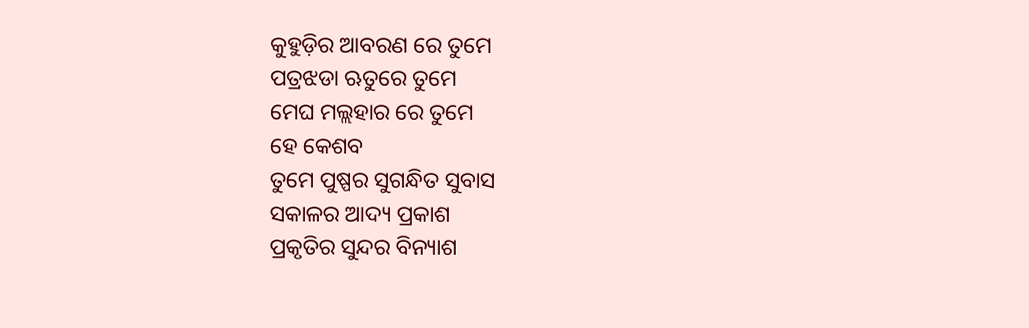କୁହୁଡ଼ିର ଆବରଣ ରେ ତୁମେ
ପତ୍ରଝଡା ଋତୁରେ ତୁମେ
ମେଘ ମଲ୍ଲହାର ରେ ତୁମେ
ହେ କେଶବ
ତୁମେ ପୁଷ୍ପର ସୁଗନ୍ଧିତ ସୁବାସ
ସକାଳର ଆଦ୍ୟ ପ୍ରକାଶ
ପ୍ରକୃତିର ସୁନ୍ଦର ବିନ୍ୟାଶ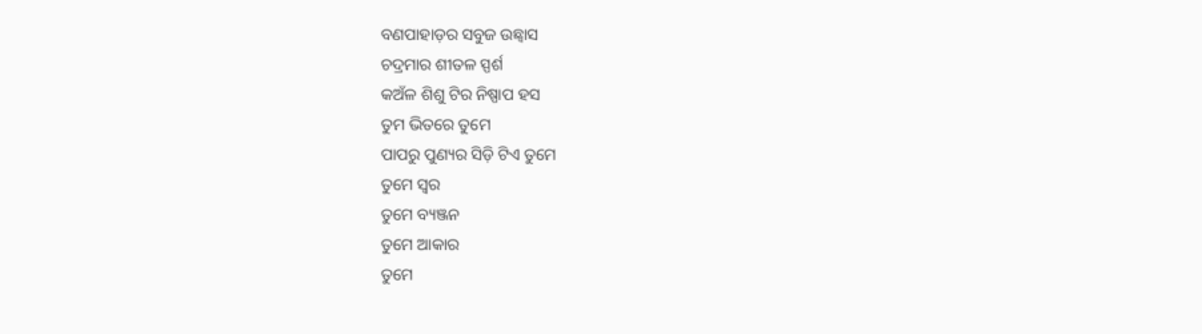ବଣପାହାଡ଼ର ସବୁଜ ଉଛ୍ୱାସ
ଚଦ୍ରମାର ଶୀତଳ ସ୍ପର୍ଶ
କଅଁଳ ଶିଶୁ ଟିର ନିଷ୍ପାପ ହସ
ତୁମ ଭିତରେ ତୁମେ
ପାପରୁ ପୁଣ୍ୟର ସିଡ଼ି ଟିଏ ତୁମେ
ତୁମେ ସ୍ୱର
ତୁମେ ବ୍ୟଞ୍ଜନ
ତୁମେ ଆକାର
ତୁମେ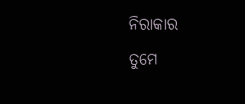ନିରାକାର
ତୁମେ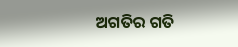ଅଗତିର ଗତି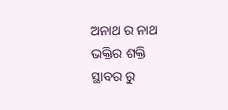ଅନାଥ ର ନାଥ
ଭକ୍ତିର ଶକ୍ତି
ସ୍ଥାବର ରୁ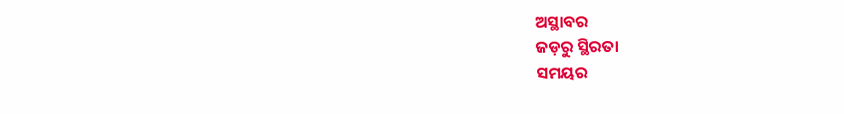ଅସ୍ଥାବର
ଜଡ଼ରୁ ସ୍ଥିରତା
ସମୟର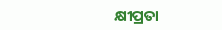କ୍ଷୀପ୍ରତା